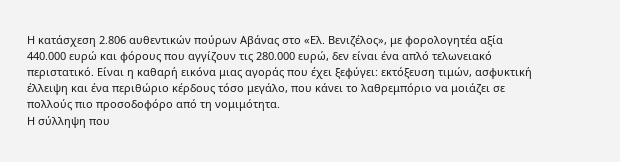Η κατάσχεση 2.806 αυθεντικών πούρων Αβάνας στο «Ελ. Βενιζέλος», με φορολογητέα αξία 440.000 ευρώ και φόρους που αγγίζουν τις 280.000 ευρώ, δεν είναι ένα απλό τελωνειακό περιστατικό. Είναι η καθαρή εικόνα μιας αγοράς που έχει ξεφύγει: εκτόξευση τιμών, ασφυκτική έλλειψη και ένα περιθώριο κέρδους τόσο μεγάλο, που κάνει το λαθρεμπόριο να μοιάζει σε πολλούς πιο προσοδοφόρο από τη νομιμότητα.
Η σύλληψη που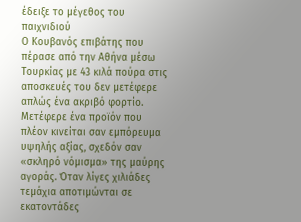έδειξε το μέγεθος του παιχνιδιού
Ο Κουβανός επιβάτης που πέρασε από την Αθήνα μέσω Τουρκίας με 43 κιλά πούρα στις αποσκευές του δεν μετέφερε απλώς ένα ακριβό φορτίο. Μετέφερε ένα προϊόν που πλέον κινείται σαν εμπόρευμα υψηλής αξίας, σχεδόν σαν «σκληρό νόμισμα» της μαύρης αγοράς. Όταν λίγες χιλιάδες τεμάχια αποτιμώνται σε εκατοντάδες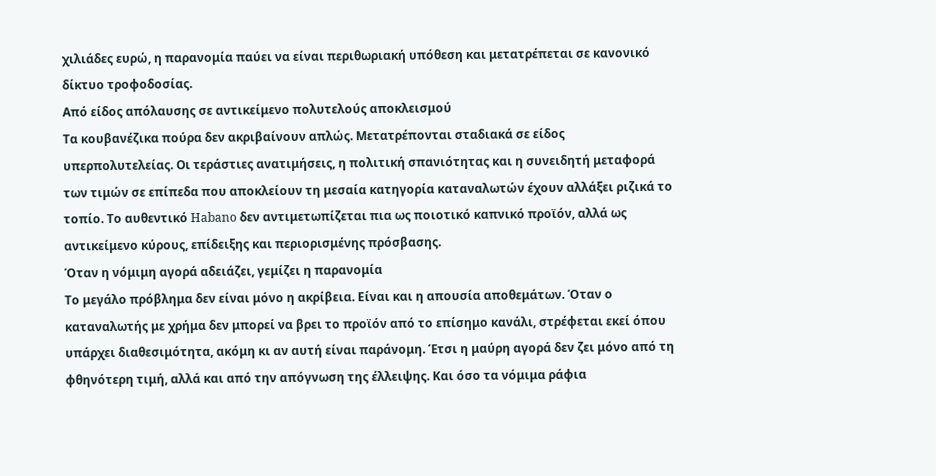χιλιάδες ευρώ, η παρανομία παύει να είναι περιθωριακή υπόθεση και μετατρέπεται σε κανονικό δίκτυο τροφοδοσίας.
Από είδος απόλαυσης σε αντικείμενο πολυτελούς αποκλεισμού
Τα κουβανέζικα πούρα δεν ακριβαίνουν απλώς. Μετατρέπονται σταδιακά σε είδος υπερπολυτελείας. Οι τεράστιες ανατιμήσεις, η πολιτική σπανιότητας και η συνειδητή μεταφορά των τιμών σε επίπεδα που αποκλείουν τη μεσαία κατηγορία καταναλωτών έχουν αλλάξει ριζικά το τοπίο. Το αυθεντικό Habano δεν αντιμετωπίζεται πια ως ποιοτικό καπνικό προϊόν, αλλά ως αντικείμενο κύρους, επίδειξης και περιορισμένης πρόσβασης.
Όταν η νόμιμη αγορά αδειάζει, γεμίζει η παρανομία
Το μεγάλο πρόβλημα δεν είναι μόνο η ακρίβεια. Είναι και η απουσία αποθεμάτων. Όταν ο καταναλωτής με χρήμα δεν μπορεί να βρει το προϊόν από το επίσημο κανάλι, στρέφεται εκεί όπου υπάρχει διαθεσιμότητα, ακόμη κι αν αυτή είναι παράνομη. Έτσι η μαύρη αγορά δεν ζει μόνο από τη φθηνότερη τιμή, αλλά και από την απόγνωση της έλλειψης. Και όσο τα νόμιμα ράφια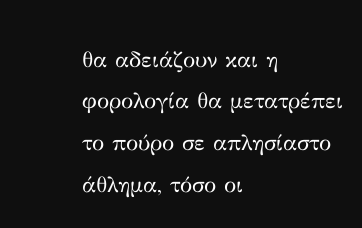θα αδειάζουν και η φορολογία θα μετατρέπει το πούρο σε απλησίαστο άθλημα, τόσο οι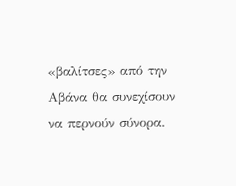«βαλίτσες» από την Αβάνα θα συνεχίσουν να περνούν σύνορα.